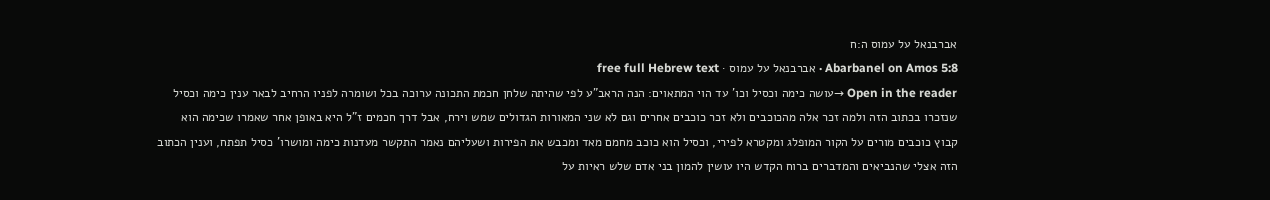אברבנאל על עמוס ה:ח
Abarbanel on Amos 5:8 · אברבנאל על עמוס · free full Hebrew text
Open in the reader →עושה כימה וכסיל וכו' עד הוי המתאוים: הנה הראב"ע לפי שהיתה שלחן חכמת התכונה ערוכה בכל ושומרה לפניו הרחיב לבאר ענין כימה וכסיל שנזכרו בכתוב הזה ולמה זכר אלה מהכוכבים ולא זכר כוכבים אחרים וגם לא שני המאורות הגדולים שמש וירח, אבל דרך חכמים ז"ל היא באופן אחר שאמרו שכימה הוא קבוץ כוכבים מורים על הקור המופלג ומקטרא לפירי, וכסיל הוא כוכב מחמם מאד ומכבש את הפירות ושעליהם נאמר התקשר מעדנות כימה ומושרו' כסיל תפתח, וענין הכתוב הזה אצלי שהנביאים והמדברים ברוח הקדש היו עושין להמון בני אדם שלש ראיות על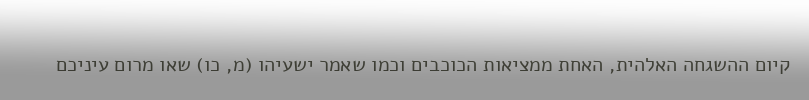קיום ההשגחה האלהית, האחת ממציאות הכוכבים וכמו שאמר ישעיהו (מ, כו) שאו מרום עיניכם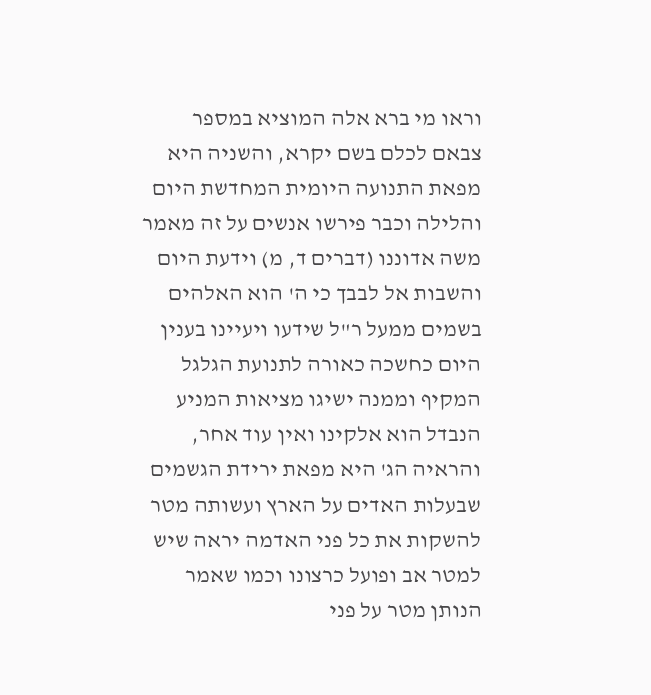וראו מי ברא אלה המוציא במספר צבאם לכלם בשם יקרא, והשניה היא מפאת התנועה היומית המחדשת היום והלילה וכבר פירשו אנשים על זה מאמר משה אדוננו (דברים ד, מ) וידעת היום והשבות אל לבבך כי ה' הוא האלהים בשמים ממעל ר"ל שידעו ויעיינו בענין היום כחשכה כאורה לתנועת הגלגל המקיף וממנה ישיגו מציאות המניע הנבדל הוא אלקינו ואין עוד אחר, והראיה הג' היא מפאת ירידת הגשמים שבעלות האדים על הארץ ועשותה מטר להשקות את כל פני האדמה יראה שיש למטר אב ופועל כרצונו וכמו שאמר הנותן מטר על פני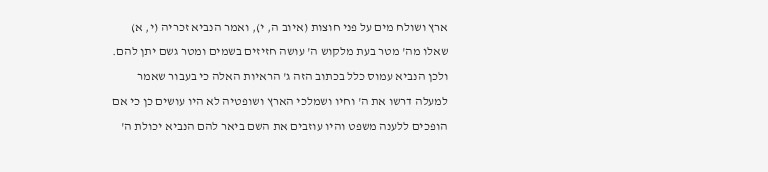ארץ ושולח מים על פני חוצות (איוב ה, י), ואמר הנביא זכריה (י, א) שאלו מה' מטר בעת מלקוש ה' עושה חזיזים בשמים ומטר גשם יתן להם.
ולכן הנביא עמוס כלל בכתוב הזה ג' הראיות האלה כי בעבור שאמר למעלה דרשו את ה' וחיו ושמלכי הארץ ושופטיה לא היו עושים כן כי אם הופכים ללענה משפט והיו עוזבים את השם ביאר להם הנביא יכולת ה'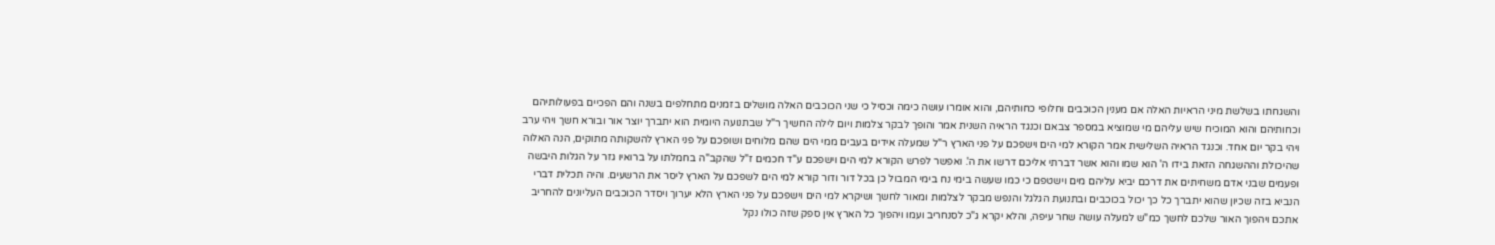והשגחתו בשלשת מיני הראיות האלה אם מענין הכוכבים וחלופי כחותיהם, והוא אומרו עושה כימה וכסיל כי שני הכוכבים האלה מושלים בזמנים מתחלפים בשנה והם הפכיים בפעולותיהם וכחותיהם והוא המוכיח שיש עליהם מי שמוציא במספר צבאם וכנגד הראיה השנית אמר והופך לבקר צלמות ויום לילה החשיך ר"ל שבתנועה היומית הוא יתברך יוצר אור ובורא חשך ויהי ערב ויהי בקר יום אחד. וכנגד הראיה השלישית אמר הקורא למי הים וישפכם על פני הארץ ר"ל שמעלה אידים בעבים ממי הים שהם מלוחים ושופכם על פני הארץ להשקותה מתוקים, הנה האלוה שהיכולת וההשגחה הזאת בידו ה' הוא שמו והוא אשר דברתי אליכם דרשו את ה'. ואפשר לפרש הקורא למי הים וישפכם ע"ד חכמים ז"ל שהקב"ה בחמלתו על ברואיו גזר על הגלות היבשה ופעמים שבני אדם משחיתים את דרכם יביא עליהם מים וישטפם כי כמו שעשה בימי נח בימי המבול כן בכל דור ודור קורא למי הים לשפכם על הארץ ליסר את הרשעים. והיה תכלית דברי הנביא בזה שכיון שהוא יתברך כל כך יכול בכוכבים ובתנועת הגלגל והנפש מבקר לצלמות ומאור לחשך ושיקרא למי הים וישפכם על פני הארץ הלא יערוך ויסדר הכוכבים העליונים להחריב אתכם ויהפוך האור שלכם לחשך כמ"ש למעלה עושה שחר עיפה, והלא יקרא ג"כ לסנחריב ועמו ויהפוך כל הארץ אין ספק שזה כולו נקל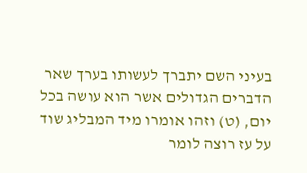בעיני השם יתברך לעשותו בערך שאר הדברים הגדולים אשר הוא עושה בכל יום, (ט) וזהו אומרו מיד המבליג שוד על עז רוצה לומר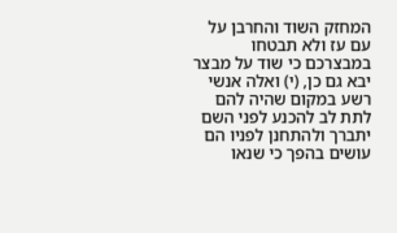המחזק השוד והחרבן על עם עז ולא תבטחו במבצרכם כי שוד על מבצר יבא גם כן, (י) ואלה אנשי רשע במקום שהיה להם לתת לב להכנע לפני השם יתברך ולהתחנן לפניו הם עושים בהפך כי שנאו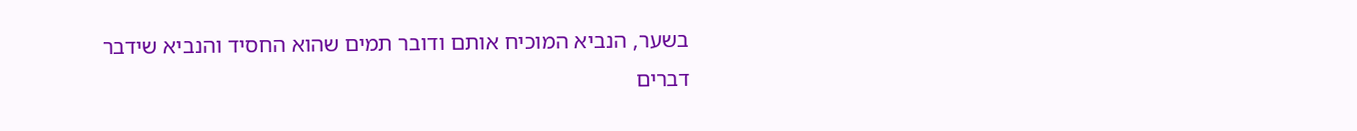בשער, הנביא המוכיח אותם ודובר תמים שהוא החסיד והנביא שידבר דברים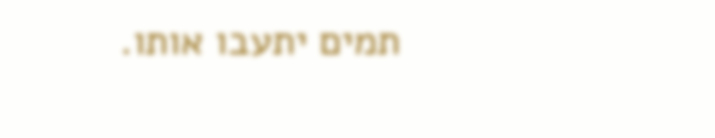תמים יתעבו אותו.